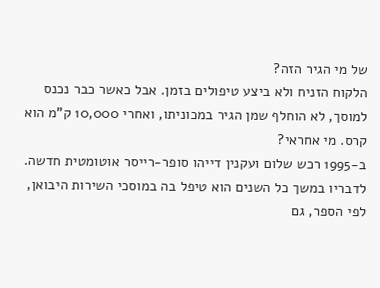של מי הגיר הזה?
הלקוח הזניח ולא ביצע טיפולים בזמן. אבל כאשר כבר נכנס למוסך, לא הוחלף שמן הגיר במכוניתו, ואחרי 10,000 ק"מ הוא קרס. מי אחראי?
ב-1995 רכש שלום ועקנין דייהו סופר-רייסר אוטומטית חדשה. לדבריו במשך כל השנים הוא טיפל בה במוסכי השירות היבואן, לפי הספר, גם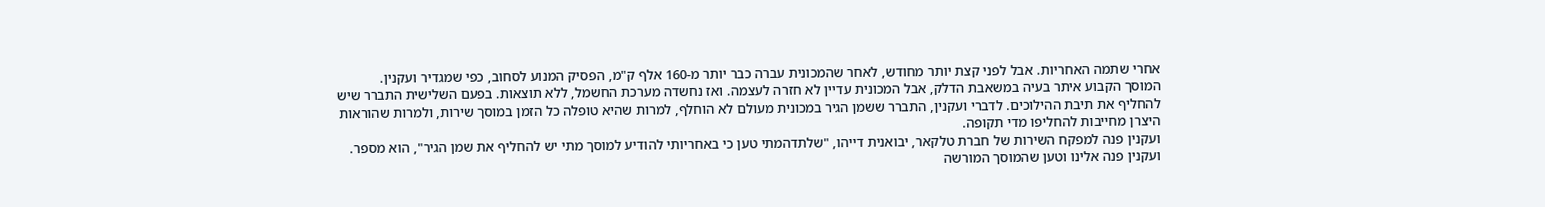אחרי שתמה האחריות. אבל לפני קצת יותר מחודש, לאחר שהמכונית עברה כבר יותר מ-160 אלף ק"מ, הפסיק המנוע לסחוב, כפי שמגדיר ועקנין.
המוסך הקבוע איתר בעיה במשאבת הדלק, אבל המכונית עדיין לא חזרה לעצמה. ואז נחשדה מערכת החשמל, ללא תוצאות. בפעם השלישית התברר שיש להחליף את תיבת ההילוכים. לדברי ועקנין, התברר ששמן הגיר במכונית מעולם לא הוחלף, למרות שהיא טופלה כל הזמן במוסך שירות, ולמרות שהוראות היצרן מחייבות להחליפו מדי תקופה.
ועקנין פנה למפקח השירות של חברת טלקאר, יבואנית דייהו, "שלתדהמתי טען כי באחריותי להודיע למוסך מתי יש להחליף את שמן הגיר", הוא מספר. ועקנין פנה אלינו וטען שהמוסך המורשה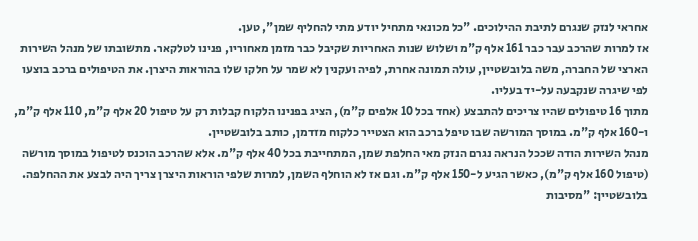אחראי לנזק שנגרם לתיבת ההילוכים. "כל מכונאי מתחיל יודע מתי להחליף שמן", טען.
אז למרות שהרכב עבר כבר 161 אלף ק"מ ושלוש שנות האחריות שקיבל כבר מזמן מאחוריו, פנינו לטלקאר. מתשובתו של מנהל השירות הארצי של החברה, משה בלובשטיין, עולה תמונה אחרת, לפיה ועקנין לא שמר על חלקו שלו בהוראות היצרן. את הטיפולים ברכב בוצעו לפי שיגרה שנקבעה על-יד בעליו.
מתוך 16 טיפולים שהיו צריכים להתבצע (אחד בכל 10 אלפים ק"מ), הציג בפנינו הלקוח קבלות רק על טיפול 20 אלף ק"מ, 110 אלף ק"מ, ו-160 אלף ק"מ. במוסך המורשה שבו טיפל ברכב הוא הצטייר כלקוח מזדמן, כותב בלובשטיין.
מנהל השירות הודה שככל הנראה נגרם הנזק מאי החלפת שמן, המתחייבת בכל 40 אלף ק"מ. אלא שהרכב הוכנס לטיפול במוסך מורשה (טיפול 160 אלף ק"מ), כאשר הגיע ל-150 אלף ק"מ. וגם אז לא הוחלף השמן, למרות שלפי הוראות היצרן צריך היה לבצע את ההחלפה. בלובשטיין: "מסיבות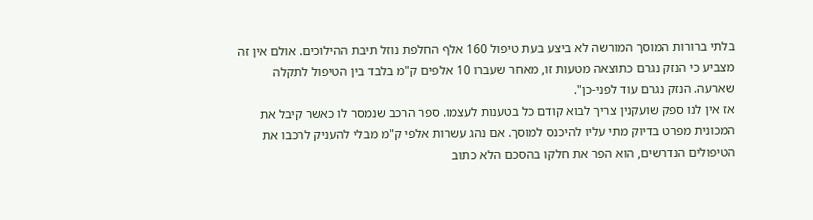בלתי ברורות המוסך המורשה לא ביצע בעת טיפול 160 אלף החלפת נוזל תיבת ההילוכים. אולם אין זה מצביע כי הנזק נגרם כתוצאה מטעות זו, מאחר שעברו 10 אלפים ק"מ בלבד בין הטיפול לתקלה שארעה. הנזק נגרם עוד לפני-כן".
אז אין לנו ספק שועקנין צריך לבוא קודם כל בטענות לעצמו. ספר הרכב שנמסר לו כאשר קיבל את המכונית מפרט בדיוק מתי עליו להיכנס למוסך. אם נהג עשרות אלפי ק"מ מבלי להעניק לרכבו את הטיפולים הנדרשים, הוא הפר את חלקו בהסכם הלא כתוב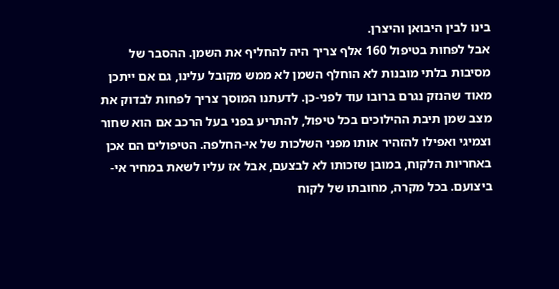בינו לבין היבואן והיצרן.
אבל לפחות בטיפול 160 אלף צריך היה להחליף את השמן. ההסבר של מסיבות בלתי מובנות לא הוחלף השמן לא ממש מקובל עלינו, גם אם ייתכן מאוד שהנזק נגרם ברובו עוד לפני-כן. לדעתנו המוסך צריך לפחות לבדוק את מצב שמן תיבת ההילוכים בכל טיפול, להתריע בפני בעל הרכב אם הוא שחור וצמיגי ואפילו להזהיר אותו מפני השלכות של אי-החלפה. הטיפולים הם אכן באחריות הלקוח, במובן שזכותו לא לבצעם, אבל אז עליו לשאת במחיר אי-ביצועם. בכל מקרה, מחובתו של לקוח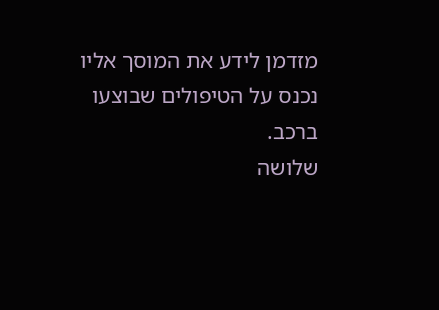מזדמן לידע את המוסך אליו נכנס על הטיפולים שבוצעו ברכב.
שלושה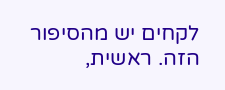לקחים יש מהסיפור הזה. ראשית,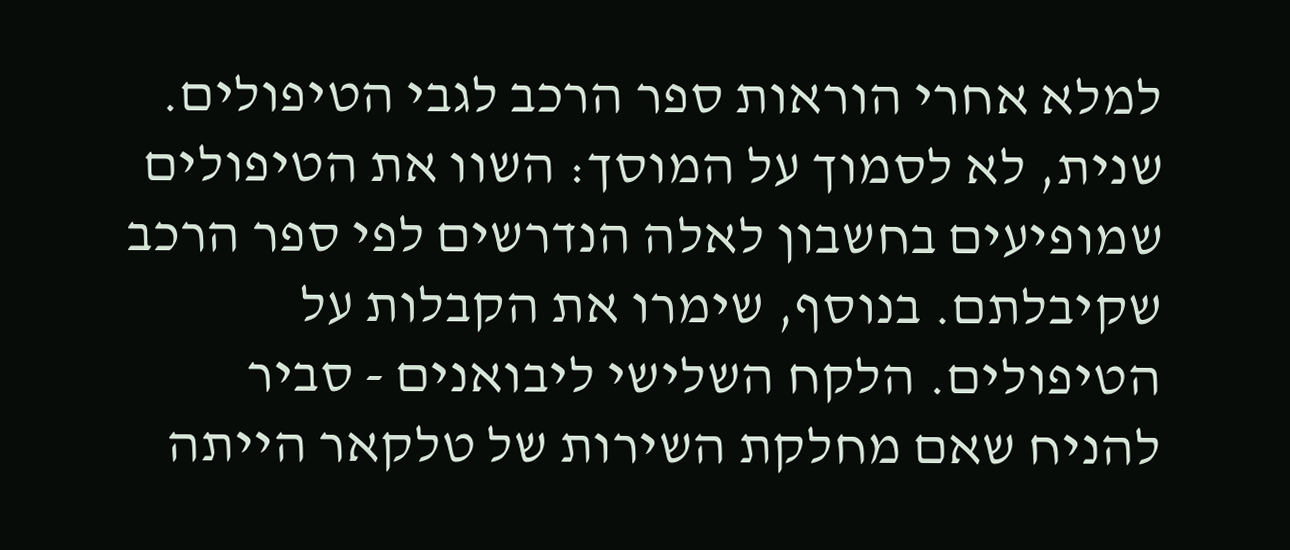למלא אחרי הוראות ספר הרכב לגבי הטיפולים. שנית, לא לסמוך על המוסך: השוו את הטיפולים שמופיעים בחשבון לאלה הנדרשים לפי ספר הרכב שקיבלתם. בנוסף, שימרו את הקבלות על הטיפולים. הלקח השלישי ליבואנים - סביר להניח שאם מחלקת השירות של טלקאר הייתה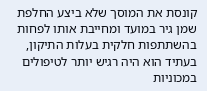קונסת את המוסך שלא ביצע החלפת שמן גיר במועד ומחייבת אותו לפחות בהשתתפות חלקית בעלות התיקון, בעתיד הוא היה רגיש יותר לטיפולים במכוניות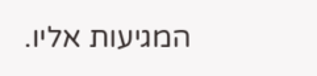המגיעות אליו.